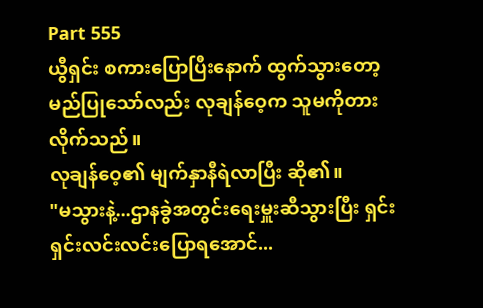Part 555
ယွီရှင်း စကားပြောပြီးနောက် ထွက်သွားတော့မည်ပြုသော်လည်း လုချန်ဝေ့က သူမကိုတားလိုက်သည်။
လုချန်ဝေ့၏ မျက်နှာနီရဲလာပြီး ဆို၏။
"မသွားနဲ့...ဌာနခွဲအတွင်းရေးမှူးဆီသွားပြီး ရှင်းရှင်းလင်းလင်းပြောရအောင်...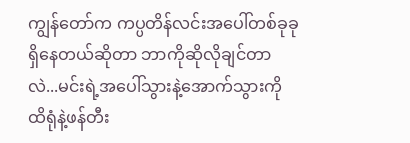ကျွန်တော်က ကပ္ပတိန်လင်းအပေါ်တစ်ခုခုရှိနေတယ်ဆိုတာ ဘာကိုဆိုလိုချင်တာလဲ...မင်းရဲ့အပေါ်သွားနဲ့အောက်သွားကို ထိရုံနဲ့ဖန်တီး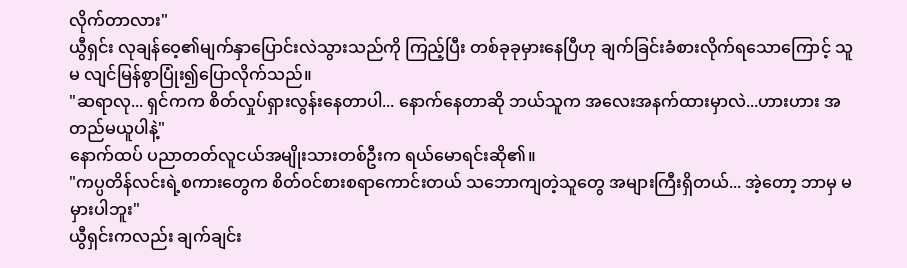လိုက်တာလား"
ယွီရှင်း လုချန်ဝေ့၏မျက်နှာပြောင်းလဲသွားသည်ကို ကြည့်ပြီး တစ်ခုခုမှားနေပြီဟု ချက်ခြင်းခံစားလိုက်ရသောကြောင့် သူမ လျင်မြန်စွာပြုံး၍ပြောလိုက်သည်။
"ဆရာလု... ရှင်ကက စိတ်လှုပ်ရှားလွန်းနေတာပါ... နောက်နေတာဆို ဘယ်သူက အလေးအနက်ထားမှာလဲ...ဟားဟား အတည်မယူပါနဲ့"
နောက်ထပ် ပညာတတ်လူငယ်အမျိုးသားတစ်ဦးက ရယ်မောရင်းဆို၏။
"ကပ္ပတိန်လင်းရဲ့စကားတွေက စိတ်ဝင်စားစရာကောင်းတယ် သဘောကျတဲ့သူတွေ အများကြီးရှိတယ်... အဲ့တော့ ဘာမှ မမှားပါဘူး"
ယွီရှင်းကလည်း ချက်ချင်း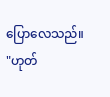ပြောလေသည်။
"ဟုတ်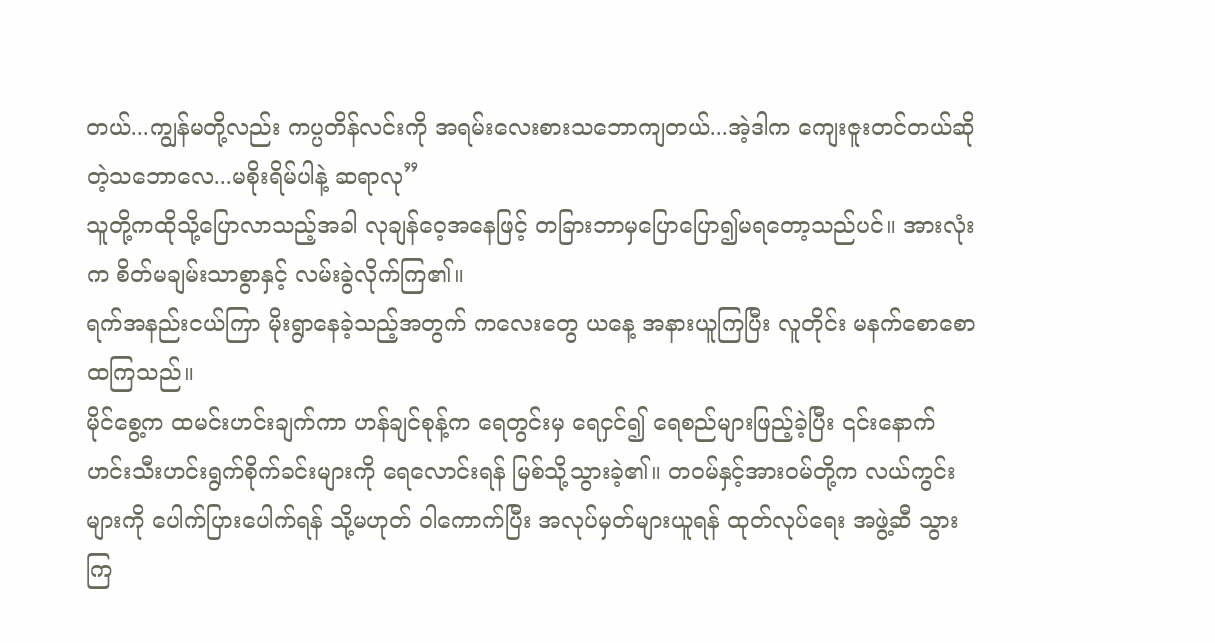တယ်...ကျွန်မတို့လည်း ကပ္ပတိန်လင်းကို အရမ်းလေးစားသဘောကျတယ်...အဲ့ဒါက ကျေးဇူးတင်တယ်ဆိုတဲ့သဘောလေ...မစိုးရိမ်ပါနဲ့ ဆရာလု”
သူတို့ကထိုသို့ပြောလာသည့်အခါ လုချန်ဝေ့အနေဖြင့် တခြားဘာမှပြောပြော၍မရတော့သည်ပင်။ အားလုံးက စိတ်မချမ်းသာစွာနှင့် လမ်းခွဲလိုက်ကြ၏။
ရက်အနည်းငယ်ကြာ မိုးရွာနေခဲ့သည့်အတွက် ကလေးတွေ ယနေ့ အနားယူကြပြီး လူတိုင်း မနက်စောစောထကြသည်။
မိုင်စွေ့က ထမင်းဟင်းချက်ကာ ဟန်ချင်စုန့်က ရေတွင်းမှ ရေငှင်၍ ရေစည်များဖြည့်ခဲ့ပြီး ၎င်းနောက် ဟင်းသီးဟင်းရွက်စိုက်ခင်းများကို ရေလောင်းရန် မြစ်သို့သွားခဲ့၏။ တဝမ်နှင့်အားဝမ်တို့က လယ်ကွင်းများကို ပေါက်ပြားပေါက်ရန် သို့မဟုတ် ဝါကောက်ပြီး အလုပ်မှတ်များယူရန် ထုတ်လုပ်ရေး အဖွဲ့ဆီ သွားကြ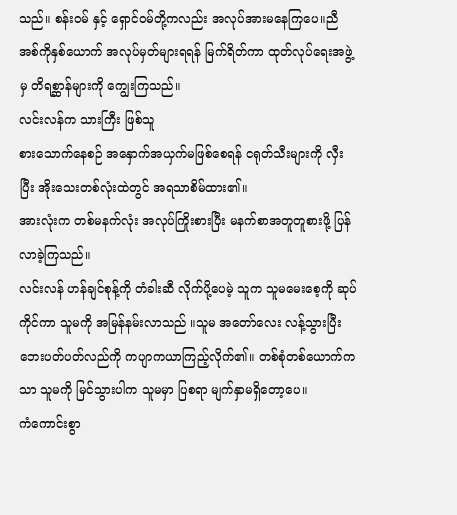သည်။ စန်းဝမ် နှင့် ရှောင်ဝမ်တို့ကလည်း အလုပ်အားမနေကြပေ။ညီအစ်ကိုနှစ်ယောက် အလုပ်မှတ်များရရန် မြက်ရိတ်ကာ ထုတ်လုပ်ရေးအဖွဲ့မှ တိရစ္ဆာန်များကို ကျွေးကြသည်။
လင်းလန်က သားကြီး ဖြစ်သူ
စားသောက်နေစဉ် အနှောက်အယှက်မဖြစ်စေရန် ငရုတ်သီးများကို လှီးပြီး အိုးသေးတစ်လုံးထဲတွင် အရသာစိမ်ထား၏။
အားလုံးက တစ်မနက်လုံး အလုပ်ကြိုးစားပြီး မနက်စာအတူတူစားဖို့ ပြန်လာခဲ့ကြသည်။
လင်းလန် ဟန်ချင်စုန့်ကို တံခါးဆီ လိုက်ပို့ပေမဲ့ သူက သူမမေးစေ့ကို ဆုပ်ကိုင်ကာ သူမကို အမြန်နမ်းလာသည် ။သူမ အတော်လေး လန့်သွားပြီး ဘေးပတ်ပတ်လည်ကို ကပျာကယာကြည့်လိုက်၏။ တစ်စုံတစ်ယောက်ကသာ သူမကို မြင်သွားပါက သူမမှာ ပြစရာ မျက်နှာမရှိတော့ပေ။
ကံကောင်းစွာ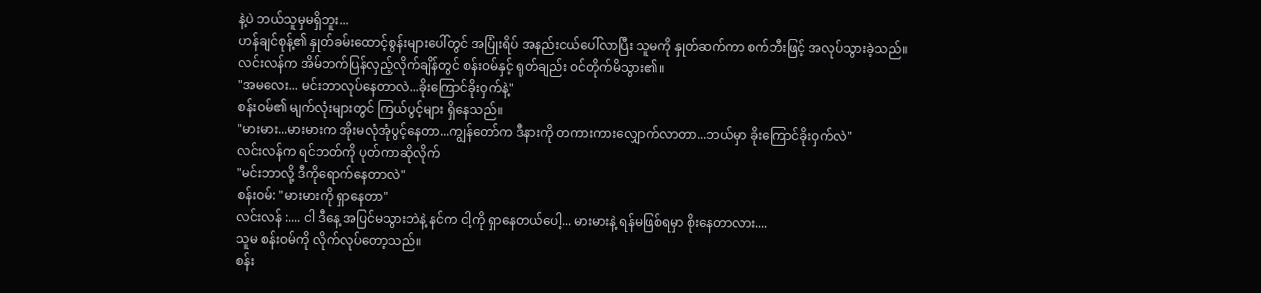နဲ့ပဲ ဘယ်သူမှမရှိဘူး...
ဟန်ချင်စုန့်၏ နှုတ်ခမ်းထောင့်စွန်းများပေါ်တွင် အပြုံးရိပ် အနည်းငယ်ပေါ်လာပြီး သူမကို နှုတ်ဆက်ကာ စက်ဘီးဖြင့် အလုပ်သွားခဲ့သည်။
လင်းလန်က အိမ်ဘက်ပြန်လှည့်လိုက်ချိန်တွင် စန်းဝမ်နှင့် ရုတ်ချည်း ဝင်တိုက်မိသွား၏။
"အမလေး... မင်းဘာလုပ်နေတာလဲ...ခိုးကြောင်ခိုးဝှက်နဲ့"
စန်းဝမ်၏ မျက်လုံးများတွင် ကြယ်ပွင့်များ ရှိနေသည်။
"မားမား...မားမားက အိုးမလုံအုံပွင့်နေတာ...ကျွန်တော်က ဒီနားကို တကားကားလျှောက်လာတာ...ဘယ်မှာ ခိုးကြောင်ခိုးဝှက်လဲ"
လင်းလန်က ရင်ဘတ်ကို ပုတ်ကာဆိုလိုက်
"မင်းဘာလို့ ဒီကိုရောက်နေတာလဲ"
စန်းဝမ်: "မားမားကို ရှာနေတာ"
လင်းလန် :.... ငါ ဒီနေ့ အပြင်မသွားဘဲနဲ့ နင်က ငါ့ကို ရှာနေတယ်ပေါ့... မားမားနဲ့ ရန်မဖြစ်ရမှာ စိုးနေတာလား....
သူမ စန်းဝမ်ကို လိုက်လုပ်တော့သည်။
စန်း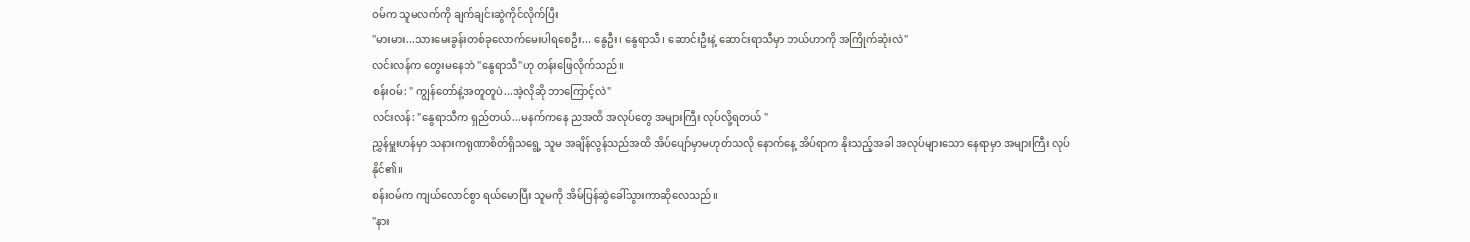ဝမ်က သူမလက်ကို ချက်ချင်းဆွဲကိုင်လိုက်ပြီး
"မားမား...သားမေးခွန်းတစ်ခုလောက်မေးပါရစေဦး... နွေဦး၊ နွေရာသီ၊ ဆောင်းဦးနဲ့ ဆောင်းရာသီမှာ ဘယ်ဟာကို အကြိုက်ဆုံးလဲ"
လင်းလန်က တွေးမနေဘဲ "နွေရာသီ"ဟု တန်းဖြေလိုက်သည်။
စန်းဝမ်: " ကျွန်တော်နဲ့အတူတူပဲ...အဲ့လိုဆို ဘာကြောင့်လဲ"
လင်းလန်: "နွေရာသီက ရှည်တယ်...မနက်ကနေ ညအထိ အလုပ်တွေ အများကြီး လုပ်လို့ရတယ် "
ညွှန်မှူးဟန်မှာ သနားကရုဏာစိတ်ရှိသရွေ့ သူမ အချိန်လွန်သည်အထိ အိပ်ပျော်မှာမဟုတ်သလို နောက်နေ့ အိပ်ရာက နိုးသည့်အခါ အလုပ်များသော နေရာမှာ အများကြီး လုပ်နိုင်၏။
စန်းဝမ်က ကျယ်လောင်စွာ ရယ်မောပြီး သူမကို အိမ်ပြန်ဆွဲခေါ်သွားကာဆိုလေသည်။
"နား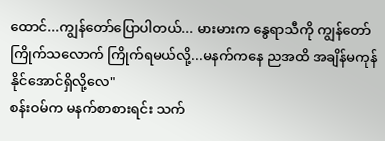ထောင်...ကျွန်တော်ပြောပါတယ်... မားမားက နွေရာသီကို ကျွန်တော် ကြိုက်သလောက် ကြိုက်ရမယ်လို့...မနက်ကနေ ညအထိ အချိန်မကုန်နိုင်အောင်ရှိလို့လေ"
စန်းဝမ်က မနက်စာစားရင်း သက်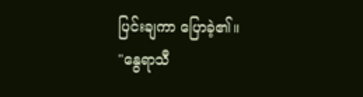ပြင်းချကာ ပြောခဲ့၏။
"နွေရာသီ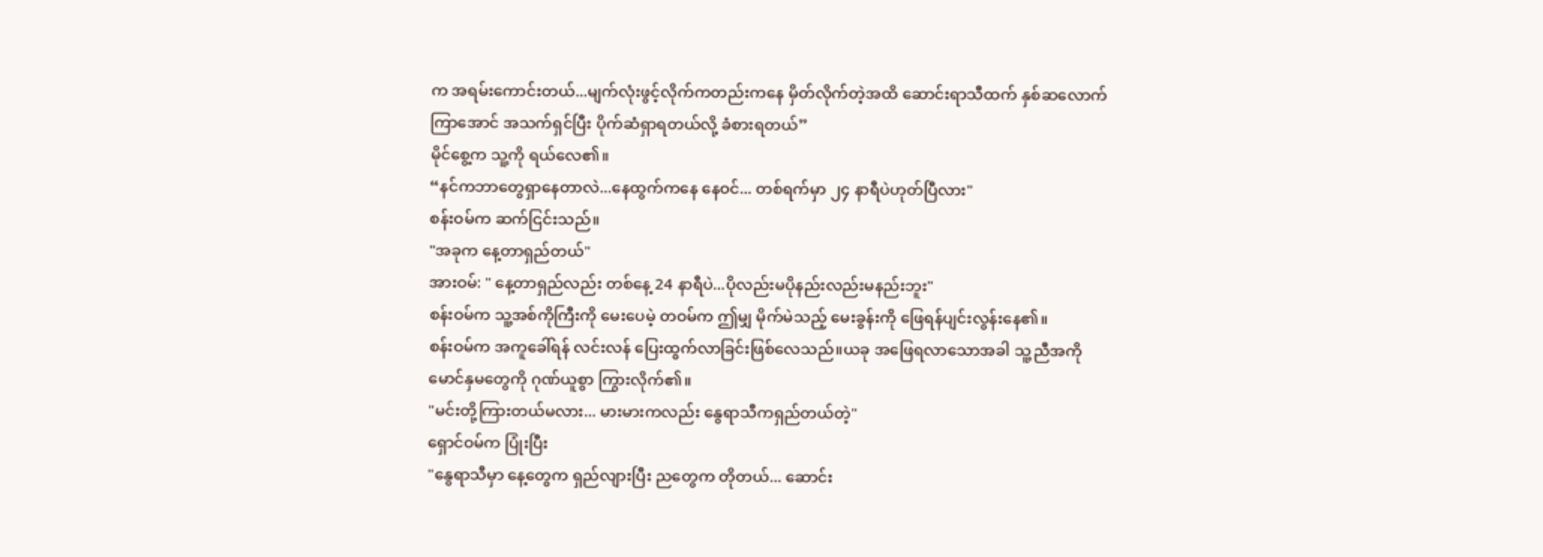က အရမ်းကောင်းတယ်...မျက်လုံးဖွင့်လိုက်ကတည်းကနေ မှိတ်လိုက်တဲ့အထိ ဆောင်းရာသီထက် နှစ်ဆလောက်ကြာအောင် အသက်ရှင်ပြီး ပိုက်ဆံရှာရတယ်လို့ ခံစားရတယ်”
မိုင်စွေ့က သူ့ကို ရယ်လေ၏။
“နင်ကဘာတွေရှာနေတာလဲ...နေထွက်ကနေ နေဝင်... တစ်ရက်မှာ ၂၄ နာရီပဲဟုတ်ပြီလား"
စန်းဝမ်က ဆက်ငြင်းသည်။
"အခုက နေ့တာရှည်တယ်"
အားဝမ်: " နေ့တာရှည်လည်း တစ်နေ့ 24 နာရီပဲ...ပိုလည်းမပိုနည်းလည်းမနည်းဘူး"
စန်းဝမ်က သူ့အစ်ကိုကြီးကို မေးပေမဲ့ တဝမ်က ဤမျှ မိုက်မဲသည့် မေးခွန်းကို ဖြေရန်ပျင်းလွန်းနေ၏။
စန်းဝမ်က အကူခေါ်ရန် လင်းလန် ပြေးထွက်လာခြင်းဖြစ်လေသည်။ယခု အဖြေရလာသောအခါ သူ့ညီအကို မောင်နှမတွေကို ဂုဏ်ယူစွာ ကြွားလိုက်၏။
"မင်းတို့ကြားတယ်မလား... မားမားကလည်း နွေရာသီကရှည်တယ်တဲ့"
ရှောင်ဝမ်က ပြုံးပြီး
"နွေရာသီမှာ နေ့တွေက ရှည်လျားပြီး ညတွေက တိုတယ်... ဆောင်း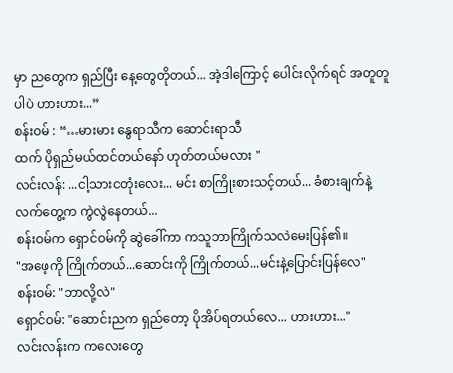မှာ ညတွေက ရှည်ပြီး နေ့တွေတိုတယ်... အဲ့ဒါကြောင့် ပေါင်းလိုက်ရင် အတူတူပါပဲ ဟားဟား...”
စန်းဝမ် : “…မားမား နွေရာသီက ဆောင်းရာသီ
ထက် ပိုရှည်မယ်ထင်တယ်နော် ဟုတ်တယ်မလား "
လင်းလန်: ...ငါ့သားငတုံးလေး... မင်း စာကြိုးစားသင့်တယ်... ခံစားချက်နဲ့ လက်တွေ့က ကွဲလွဲနေတယ်...
စန်းဝမ်က ရှောင်ဝမ်ကို ဆွဲခေါ်ကာ ကသူဘာကြိုက်သလဲမေးပြန်၏။
"အဖေ့ကို ကြိုက်တယ်...ဆောင်းကို ကြိုက်တယ်...မင်းနဲ့ပြောင်းပြန်လေ"
စန်းဝမ်: "ဘာလို့လဲ"
ရှောင်ဝမ်: "ဆောင်းညက ရှည်တော့ ပိုအိပ်ရတယ်လေ... ဟားဟား..."
လင်းလန်းက ကလေးတွေ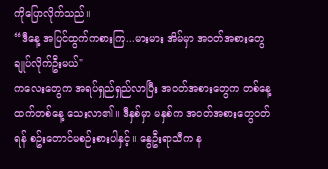ကိုပြောလိုက်သည်။
“ဒီနေ့ အပြင်ထွက်ကစားကြ...မားမား အိမ်မှာ အဝတ်အစားတွေချုပ်လိုက်ဦးမယ်"
ကလေးတွေက အရပ်ရှည်ရှည်လာပြီး အဝတ်အစားတွေက တစ်နေ့ထက်တစ်နေ့ သေးလာ၏။ ဒီနှစ်မှာ မနှစ်က အဝတ်အစားတွေဝတ်ရန် စဥ်းတောင်မစဉ်းစားပါနှင့်။ နွေဦးရာသီက န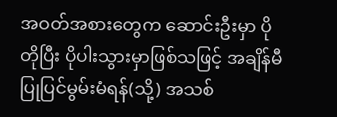အဝတ်အစားတွေက ဆောင်းဦးမှာ ပိုတိုပြီး ပိုပါးသွားမှာဖြစ်သဖြင့် အချိန်မီ ပြုပြင်မွမ်းမံရန်(သို့) အသစ်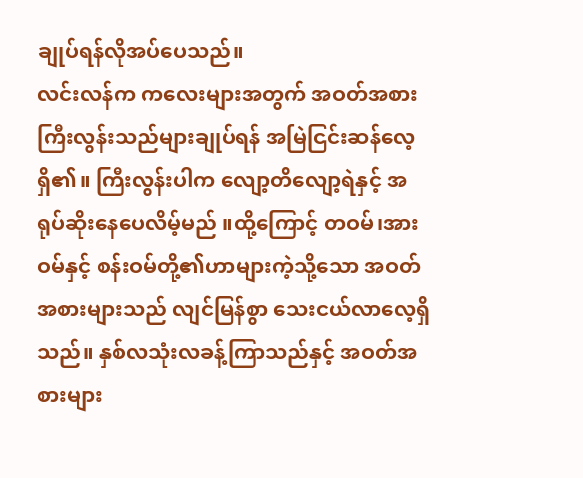ချုပ်ရန်လိုအပ်ပေသည်။
လင်းလန်က ကလေးများအတွက် အဝတ်အစား ကြီးလွန်းသည်များချုပ်ရန် အမြဲငြင်းဆန်လေ့ရှိ၏။ ကြီးလွန်းပါက လျော့တိလျော့ရဲနှင့် အရုပ်ဆိုးနေပေလိမ့်မည် ။ထို့ကြောင့် တဝမ်၊အားဝမ်နှင့် စန်းဝမ်တို့၏ဟာများကဲ့သို့သော အဝတ်အစားများသည် လျင်မြန်စွာ သေးငယ်လာလေ့ရှိသည်။ နှစ်လသုံးလခန့်ကြာသည်နှင့် အဝတ်အစားများ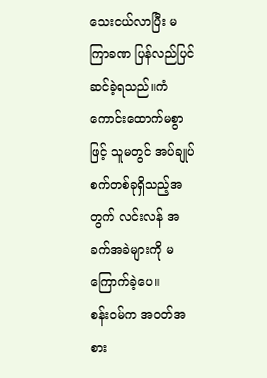သေးငယ်လာပြီး မကြာခဏ ပြန်လည်ပြင်ဆင်ခဲ့ရသည်။ကံကောင်းထောက်မစွာဖြင့် သူမတွင် အပ်ချုပ်စက်တစ်ခုရှိသည့်အတွက် လင်းလန် အခက်အခဲများကို မကြောက်ခဲ့ပေ။
စန်းဝမ်က အဝတ်အစား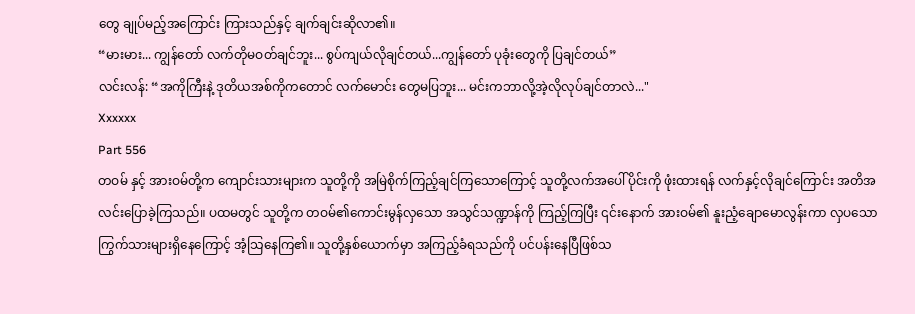တွေ ချုပ်မည့်အကြောင်း ကြားသည်နှင့် ချက်ချင်းဆိုလာ၏။
“မားမား... ကျွန်တော် လက်တိုမဝတ်ချင်ဘူး... စွပ်ကျယ်လိုချင်တယ်...ကျွန်တော် ပုခုံးတွေကို ပြချင်တယ်”
လင်းလန်: “အကိုကြီးနဲ့ ဒုတိယအစ်ကိုကတောင် လက်မောင်း တွေမပြဘူး... မင်းကဘာလို့အဲ့လိုလုပ်ချင်တာလဲ..."
Xxxxxx
Part 556
တဝမ် နှင့် အားဝမ်တို့က ကျောင်းသားများက သူတို့ကို အမြဲစိုက်ကြည့်ချင်ကြသောကြောင့် သူတို့လက်အပေါ်ပိုင်းကို ဖုံးထားရန် လက်နှင့်လိုချင်ကြောင်း အတိအလင်းပြောခဲ့ကြသည်။ ပထမတွင် သူတို့က တဝမ်၏ကောင်းမွန်လှသော အသွင်သဏ္ဍာန်ကို ကြည့်ကြပြီး ၎င်းနောက် အားဝမ်၏ နူးညံ့ချောမောလွန်းကာ လှပသော ကြွက်သားများရှိနေကြောင့် အံ့သြနေကြ၏။ သူတို့နှစ်ယောက်မှာ အကြည့်ခံရသည်ကို ပင်ပန်းနေပြီဖြစ်သ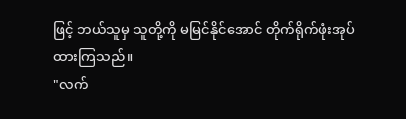ဖြင့် ဘယ်သူမှ သူတို့ကို မမြင်နိုင်အောင် တိုက်ရိုက်ဖုံးအုပ်ထားကြသည်။
"လက်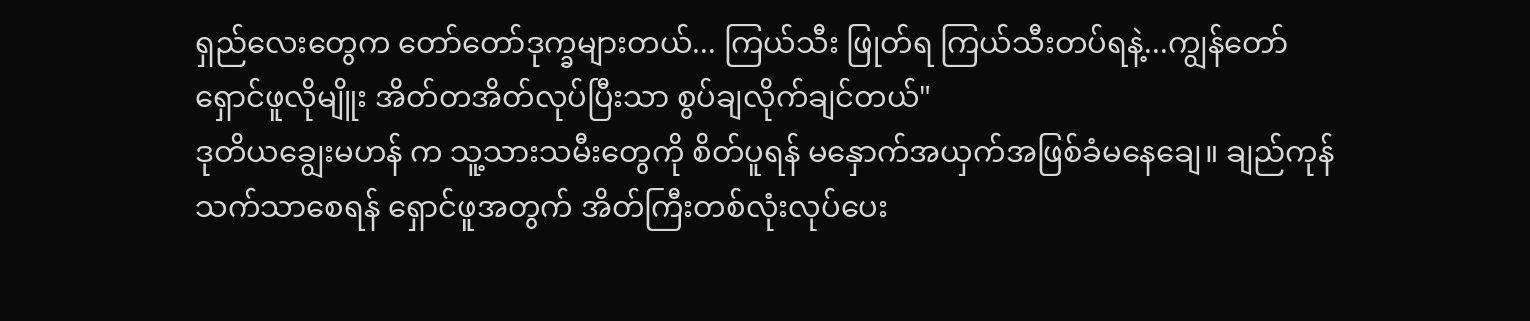ရှည်လေးတွေက တော်တော်ဒုက္ခများတယ်... ကြယ်သီး ဖြုတ်ရ ကြယ်သီးတပ်ရနဲ့...ကျွန်တော်ရှောင်ဖူလိုမျိူး အိတ်တအိတ်လုပ်ပြီးသာ စွပ်ချလိုက်ချင်တယ်"
ဒုတိယချွေးမဟန် က သူ့သားသမီးတွေကို စိတ်ပူရန် မနှောက်အယှက်အဖြစ်ခံမနေချေ။ ချည်ကုန်သက်သာစေရန် ရှောင်ဖူအတွက် အိတ်ကြီးတစ်လုံးလုပ်ပေး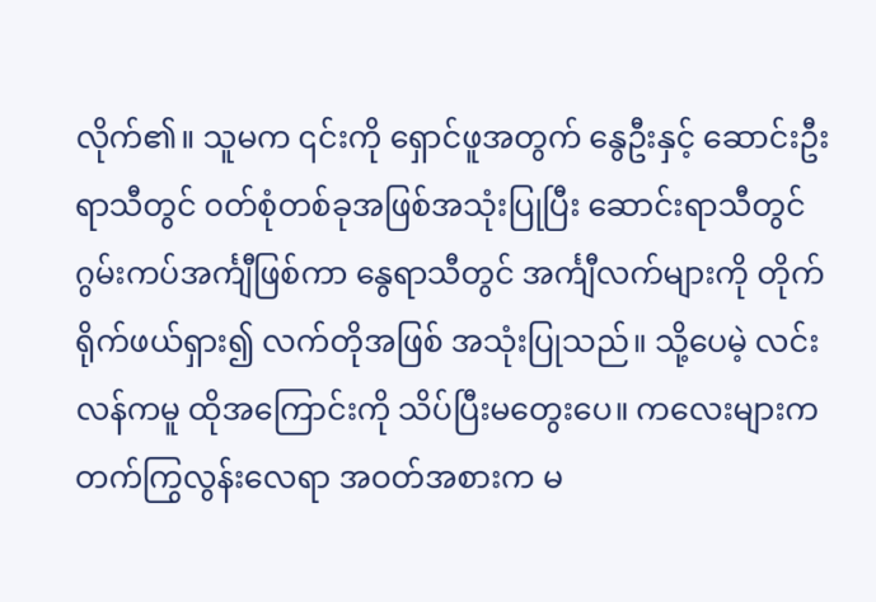လိုက်၏။ သူမက ၎င်းကို ရှောင်ဖူအတွက် နွေဦးနှင့် ဆောင်းဦးရာသီတွင် ၀တ်စုံတစ်ခုအဖြစ်အသုံးပြုပြီး ဆောင်းရာသီတွင် ဂွမ်းကပ်အင်္ကျီဖြစ်ကာ နွေရာသီတွင် အင်္ကျီလက်များကို တိုက်ရိုက်ဖယ်ရှား၍ လက်တိုအဖြစ် အသုံးပြုသည်။ သို့ပေမဲ့ လင်းလန်ကမူ ထိုအကြောင်းကို သိပ်ပြီးမတွေးပေ။ ကလေးများက တက်ကြွလွန်းလေရာ အဝတ်အစားက မ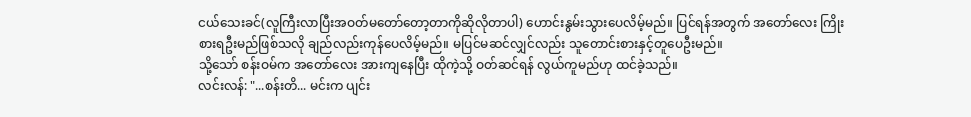ငယ်သေးခင်(လူကြီးလာပြီးအဝတ်မတော်တော့တာကိုဆိုလိုတာပါ) ဟောင်းနွမ်းသွားပေလိမ့်မည်။ ပြင်ရန်အတွက် အတော်လေး ကြိုးစားရဦးမည်ဖြစ်သလို ချည်လည်းကုန်ပေလိမ့်မည်။ မပြင်မဆင်လျှင်လည်း သူတောင်းစားနှင့်တူပေဦးမည်။
သို့သော် စန်းဝမ်က အတော်လေး အားကျနေပြီး ထိုကဲ့သို့ ဝတ်ဆင်ရန် လွယ်ကူမည်ဟု ထင်ခဲ့သည်။
လင်းလန်: "...စန်းတိ... မင်းက ပျင်း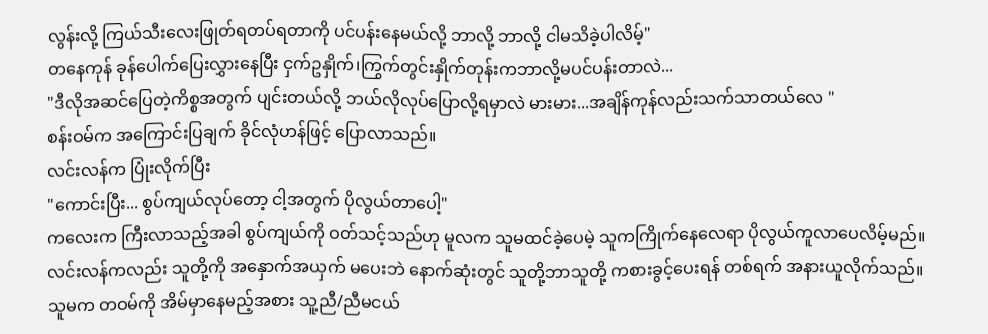လွန်းလို့ ကြယ်သီးလေးဖြုတ်ရတပ်ရတာကို ပင်ပန်းနေမယ်လို့ ဘာလို့ ဘာလို့ ငါမသိခဲ့ပါလိမ့်"
တနေကုန် ခုန်ပေါက်ပြေးလွှားနေပြီး ငှက်ဥနှိုက်၊ကြွက်တွင်းနှိုက်တုန်းကဘာလို့မပင်ပန်းတာလဲ...
"ဒီလိုအဆင်ပြေတဲ့ကိစ္စအတွက် ပျင်းတယ်လို့ ဘယ်လိုလုပ်ပြောလို့ရမှာလဲ မားမား...အချိန်ကုန်လည်းသက်သာတယ်လေ "
စန်းဝမ်က အကြောင်းပြချက် ခိုင်လုံဟန်ဖြင့် ပြောလာသည်။
လင်းလန်က ပြုံးလိုက်ပြီး
"ကောင်းပြီး... စွပ်ကျယ်လုပ်တော့ ငါ့အတွက် ပိုလွယ်တာပေါ့"
ကလေးက ကြီးလာသည့်အခါ စွပ်ကျယ်ကို ဝတ်သင့်သည်ဟု မူလက သူမထင်ခဲ့ပေမဲ့ သူကကြိုက်နေလေရာ ပိုလွယ်ကူလာပေလိမ့်မည်။
လင်းလန်ကလည်း သူတို့ကို အနှောက်အယှက် မပေးဘဲ နောက်ဆုံးတွင် သူတို့ဘာသူတို့ ကစားခွင့်ပေးရန် တစ်ရက် အနားယူလိုက်သည်။
သူမက တဝမ်ကို အိမ်မှာနေမည့်အစား သူ့ညီ/ညီမငယ်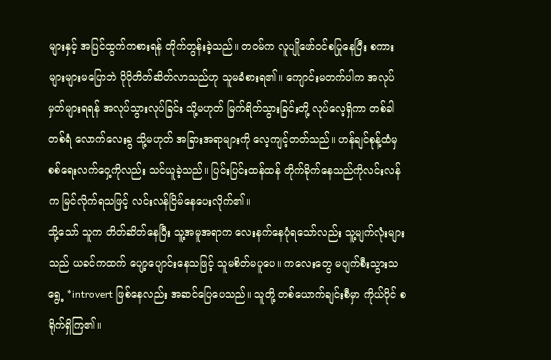များနှင့် အပြင်ထွက်ကစားရန် တိုက်တွန်းခဲ့သည်။ တဝမ်က လူပျိုဖော်ဝင်စပြုနေပြီး စကားများများမပြောဘဲ ပိုပိုတိတ်ဆိတ်လာသည်ဟု သူမခံစားရ၏။ ကျောင်းမတက်ပါက အလုပ်မှတ်များရရန် အလုပ်သွားလုပ်ခြင်း သို့မဟုတ် မြက်ရိတ်သွားခြင်းတို့ လုပ်လေ့ရှိကာ တစ်ခါတစ်ရံ လောက်လေးခွ သို့မဟုတ် အခြားအရာများကို လေ့ကျင့်တတ်သည်။ ဟန်ချင်စုန့်ထံမှ စစ်ရေးလက်ဝှေ့ကိုလည်း သင်ယူခဲ့သည်။ ပြင်းပြင်းထန်ထန် တိုက်ခိုက်နေသည်ကိုလင်းလန်က မြင်လိုက်ရသဖြင့် လင်းလန်ငြိမ်နေပေးလိုက်၏။
သို့သော် သူက တိတ်ဆိတ်နေပြီး သူ့အမူအရာက လေးနက်နေပုံရသော်လည်း သူ့မျက်လုံးများသည် ယခင်ကထက် ပျော့ပျောင်းနေသဖြင့် သူမစိတ်မပူပေ။ ကလေးတွေ မပျက်စီးသွားသရွေ့ *introvert ဖြစ်နေလည်း အဆင်ပြေပေသည်။ သူတို့ တစ်ယောက်ချင်းစီမှာ ကိုယ်ပိုင် စရိုက်ရှိကြ၏။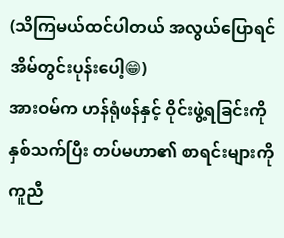(သိကြမယ်ထင်ပါတယ် အလွယ်ပြောရင်အိမ်တွင်းပုန်းပေါ့😁)
အားဝမ်က ဟန်ရုံဖန်နှင့် ဝိုင်းဖွဲ့ရခြင်းကို နှစ်သက်ပြီး တပ်မဟာ၏ စာရင်းများကို ကူညီ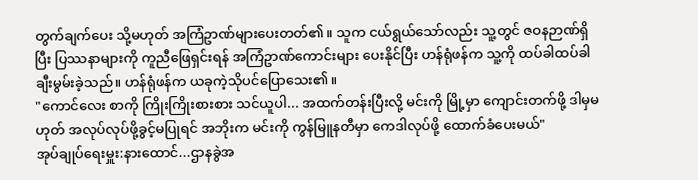တွက်ချက်ပေး သို့မဟုတ် အကြံဥာဏ်များပေးတတ်၏။ သူက ငယ်ရွယ်သော်လည်း သူ့တွင် ဇဝနဉာဏ်ရှိပြီး ပြဿနာများကို ကူညီဖြေရှင်းရန် အကြံဥာဏ်ကောင်းများ ပေးနိုင်ပြီး ဟန်ရုံဖန်က သူ့ကို ထပ်ခါထပ်ခါ ချီးမွမ်းခဲ့သည်။ ဟန်ရုံဖန်က ယခုကဲ့သိုပင်ပြောသေး၏။
"ကောင်လေး စာကို ကြိုးကြိုးစားစား သင်ယူပါ... အထက်တန်းပြီးလို့ မင်းကို မြို့မှာ ကျောင်းတက်ဖို့ ဒါမှမဟုတ် အလုပ်လုပ်ဖို့ခွင့်မပြုရင် အဘိုးက မင်းကို ကွန်မြူနတီမှာ ကေဒါလုပ်ဖို့ ထောက်ခံပေးမယ်"
အုပ်ချုပ်ရေးမှူး:နားထောင်...ဌာနခွဲအ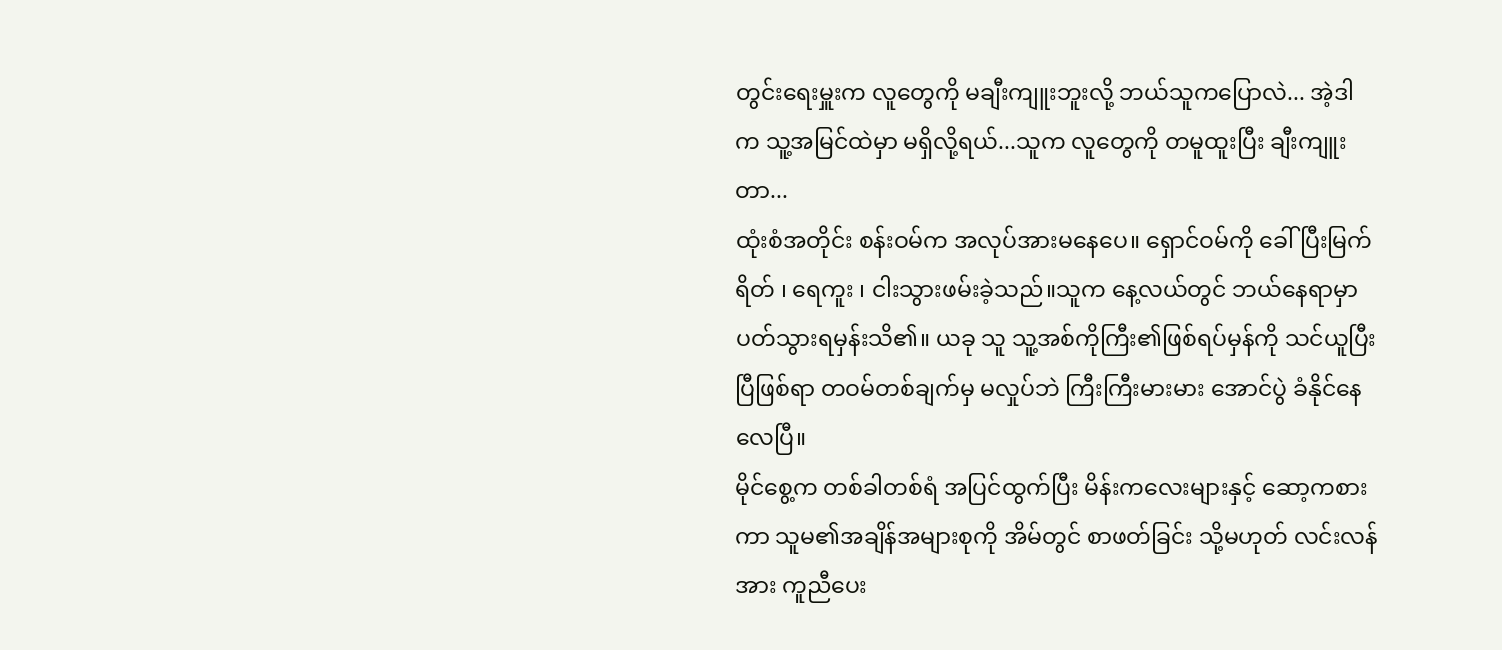တွင်းရေးမှူးက လူတွေကို မချီးကျူးဘူးလို့ ဘယ်သူကပြောလဲ... အဲ့ဒါက သူ့အမြင်ထဲမှာ မရှိလို့ရယ်...သူက လူတွေကို တမူထူးပြီး ချီးကျူးတာ...
ထုံးစံအတိုင်း စန်းဝမ်က အလုပ်အားမနေပေ။ ရှောင်ဝမ်ကို ခေါ်ပြီးမြက်ရိတ် ၊ ရေကူး ၊ ငါးသွားဖမ်းခဲ့သည်။သူက နေ့လယ်တွင် ဘယ်နေရာမှာ ပတ်သွားရမှန်းသိ၏။ ယခု သူ သူ့အစ်ကိုကြီး၏ဖြစ်ရပ်မှန်ကို သင်ယူပြီးပြီဖြစ်ရာ တဝမ်တစ်ချက်မှ မလှုပ်ဘဲ ကြီးကြီးမားမား အောင်ပွဲ ခံနိုင်နေလေပြီ။
မိုင်စွေ့က တစ်ခါတစ်ရံ အပြင်ထွက်ပြီး မိန်းကလေးများနှင့် ဆော့ကစားကာ သူမ၏အချိန်အများစုကို အိမ်တွင် စာဖတ်ခြင်း သို့မဟုတ် လင်းလန်အား ကူညီပေး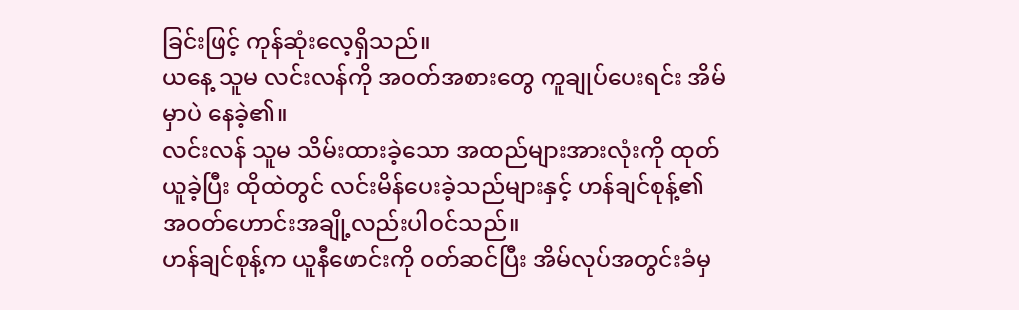ခြင်းဖြင့် ကုန်ဆုံးလေ့ရှိသည်။
ယနေ့ သူမ လင်းလန်ကို အဝတ်အစားတွေ ကူချုပ်ပေးရင်း အိမ်မှာပဲ နေခဲ့၏။
လင်းလန် သူမ သိမ်းထားခဲ့သော အထည်များအားလုံးကို ထုတ်ယူခဲ့ပြီး ထိုထဲတွင် လင်းမိန်ပေးခဲ့သည်များနှင့် ဟန်ချင်စုန့်၏ အဝတ်ဟောင်းအချို့လည်းပါဝင်သည်။
ဟန်ချင်စုန့်က ယူနီဖောင်းကို ၀တ်ဆင်ပြီး အိမ်လုပ်အတွင်းခံမှ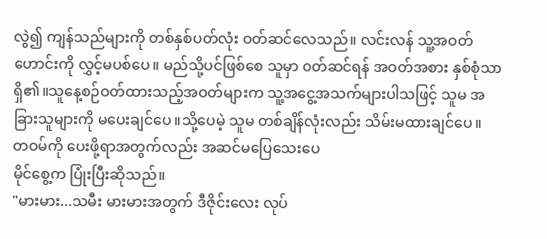လွဲ၍ ကျန်သည်များကို တစ်နှစ်ပတ်လုံး ဝတ်ဆင်လေသည်။ လင်းလန် သူ့အဝတ်ဟောင်းကို လွှင့်မပစ်ပေ။ မည်သို့ပင်ဖြစ်စေ သူမှာ ၀တ်ဆင်ရန် အဝတ်အစား နှစ်စုံသာ ရှိ၏။သူနေ့စဉ်ဝတ်ထားသည့်အဝတ်များက သူ့အငွေ့အသက်များပါသဖြင့် သူမ အခြားသူများကို မပေးချင်ပေ။သို့ပေမဲ့ သူမ တစ်ချိန်လုံးလည်း သိမ်းမထားချင်ပေ။
တဝမ်ကို ပေးဖို့ရာအတွက်လည်း အဆင်မပြေသေးပေ
မိုင်စွေ့က ပြုံးပြီးဆိုသည်။
"မားမား...သမီး မားမားအတွက် ဒီဇိုင်းလေး လုပ်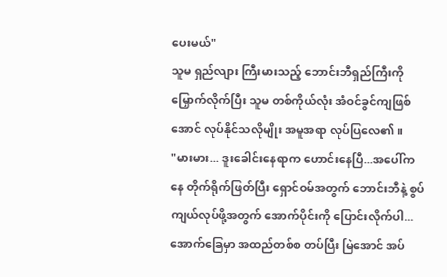ပေးမယ်"
သူမ ရှည်လျား ကြီးမားသည့် ဘောင်းဘီရှည်ကြီးကို မြှောက်လိုက်ပြီး သူမ တစ်ကိုယ်လုံး အံဝင်ခွင်ကျဖြစ်အောင် လုပ်နိုင်သလိုမျိုး အမူအရာ လုပ်ပြလေ၏။
"မားမား... ဒူးခေါင်းနေရာက ဟောင်းနေပြီ...အပေါ်ကနေ တိုက်ရိုက်ဖြတ်ပြီး ရှောင်ဝမ်အတွက် ဘောင်းဘီနဲ့ စွပ်ကျယ်လုပ်ဖို့အတွက် အောက်ပိုင်းကို ပြောင်းလိုက်ပါ... အောက်ခြေမှာ အထည်တစ်စ တပ်ပြီး မြဲအောင် အပ်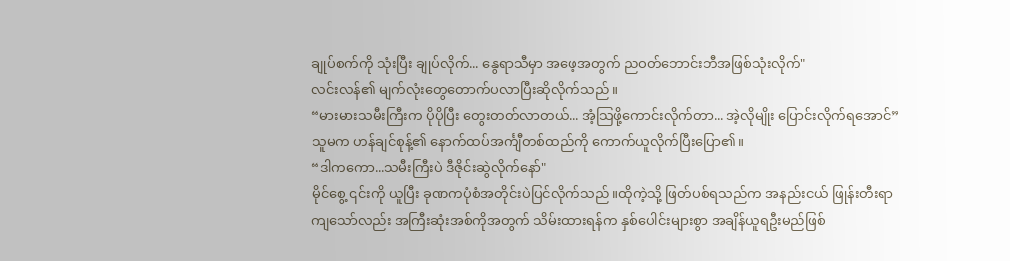ချုပ်စက်ကို သုံးပြီး ချုပ်လိုက်... နွေရာသီမှာ အဖေ့အတွက် ညဝတ်ဘောင်းဘီအဖြစ်သုံးလိုက်"
လင်းလန်၏ မျက်လုံးတွေတောက်ပလာပြီးဆိုလိုက်သည်။
“မားမားသမီးကြီးက ပိုပိုပြီး တွေးတတ်လာတယ်... အံ့သြဖို့ကောင်းလိုက်တာ... အဲ့လိုမျိုး ပြောင်းလိုက်ရအောင်”
သူမက ဟန်ချင်စုန့်၏ နောက်ထပ်အင်္ကျီတစ်ထည်ကို ကောက်ယူလိုက်ပြီးပြော၏။
“ဒါကကော...သမီးကြီးပဲ ဒီဇိုင်းဆွဲလိုက်နော်"
မိုင်စွေ့ ၎င်းကို ယူပြီး ခုဏကပုံစံအတိုင်းပဲပြင်လိုက်သည်။ထိုကဲ့သို့ ဖြတ်ပစ်ရသည်က အနည်းငယ် ဖြုန်းတီးရာကျသော်လည်း အကြီးဆုံးအစ်ကိုအတွက် သိမ်းထားရန်က နှစ်ပေါင်းများစွာ အချိန်ယူရဦးမည်ဖြစ်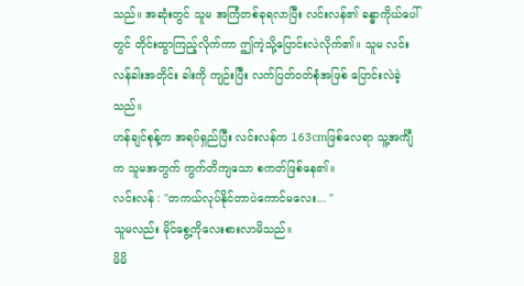သည်။ အဆုံးတွင် သူမ အကြံတစ်ခုရလာပြီး လင်းလန်၏ ခန္ဓာကိုယ်ပေါ်တွင် တိုင်းထွာကြည့်လိုက်ကာ ဤကဲ့သို့ပြောင်းလဲလိုက်၏။ သူမ လင်းလန်ခါးအတိုင်း ခါးကို ကျဉ်းပြီး လက်ပြတ်၀တ်စုံအဖြစ် ပြောင်းလဲခဲ့သည်။
ဟန်ချင်စုန့်က အရပ်ရှည်ပြီး လင်းလန်က 163cmဖြစ်လေရာ သူ့အင်္ကျီက သူမအတွက် ကွက်တိကျသော စကတ်ဖြစ်နေ၏။
လင်းလန် : "တကယ်လုပ်နိုင်တာပဲကောင်မလေး... "
သူမလည်း မိုင်စွေ့ကိုလေးစားလာမိသည်။
မိမိ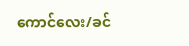ကောင်လေး/ခင်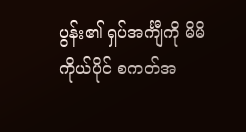ပွန်း၏ ရှပ်အင်္ကျီကို မိမိကိုယ်ပိုင် စကတ်အ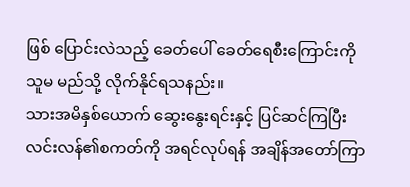ဖြစ် ပြောင်းလဲသည့် ခေတ်ပေါ် ခေတ်ရေစီးကြောင်းကို သူမ မည်သို့ လိုက်နိုင်ရသနည်း။
သားအမိနှစ်ယောက် ဆွေးနွေးရင်းနှင့် ပြင်ဆင်ကြပြီး လင်းလန်၏စကတ်ကို အရင်လုပ်ရန် အချိန်အတော်ကြာ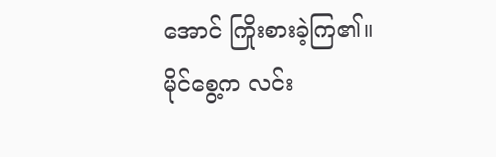အောင် ကြိုးစားခဲ့ကြ၏။
မိုင်စွေ့က လင်း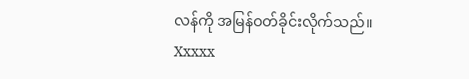လန်ကို အမြန်ဝတ်ခိုင်းလိုက်သည်။
Xxxxx